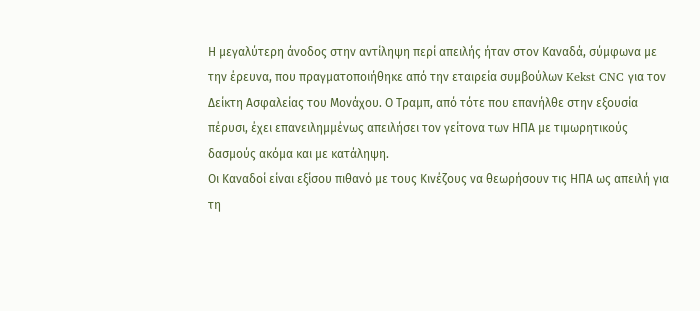Η μεγαλύτερη άνοδος στην αντίληψη περί απειλής ήταν στον Καναδά, σύμφωνα με την έρευνα, που πραγματοποιήθηκε από την εταιρεία συμβούλων Kekst CNC για τον Δείκτη Ασφαλείας του Μονάχου. Ο Τραμπ, από τότε που επανήλθε στην εξουσία πέρυσι, έχει επανειλημμένως απειλήσει τον γείτονα των ΗΠΑ με τιμωρητικούς δασμούς ακόμα και με κατάληψη.
Οι Καναδοί είναι εξίσου πιθανό με τους Κινέζους να θεωρήσουν τις ΗΠΑ ως απειλή για τη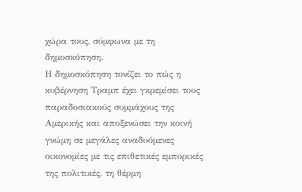χώρα τους, σύμφωνα με τη δημοσκόπηση.
Η δημοσκόπηση τονίζει το πώς η κυβέρνηση Τραμπ έχει γκρεμίσει τους παραδοσιακούς συμμάχους της Αμερικής και αποξενώσει την κοινή γνώμη σε μεγάλες αναδυόμενες οικονομίες με τις επιθετικές εμπορικές της πολιτικές, τη θέρμη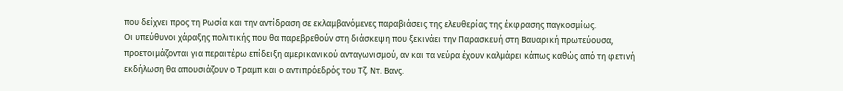που δείχνει προς τη Ρωσία και την αντίδραση σε εκλαμβανόμενες παραβιάσεις της ελευθερίας της έκφρασης παγκοσμίως.
Οι υπεύθυνοι χάραξης πολιτικής που θα παρεβρεθούν στη διάσκεψη που ξεκινάει την Παρασκευή στη Βαυαρική πρωτεύουσα, προετοιμάζονται για περαιτέρω επίδειξη αμερικανικού ανταγωνισμού, αν και τα νεύρα έχουν καλμάρει κάπως καθώς από τη φετινή εκδήλωση θα απουσιάζουν ο Τραμπ και ο αντιπρόεδρός του Τζ. Ντ. Βανς.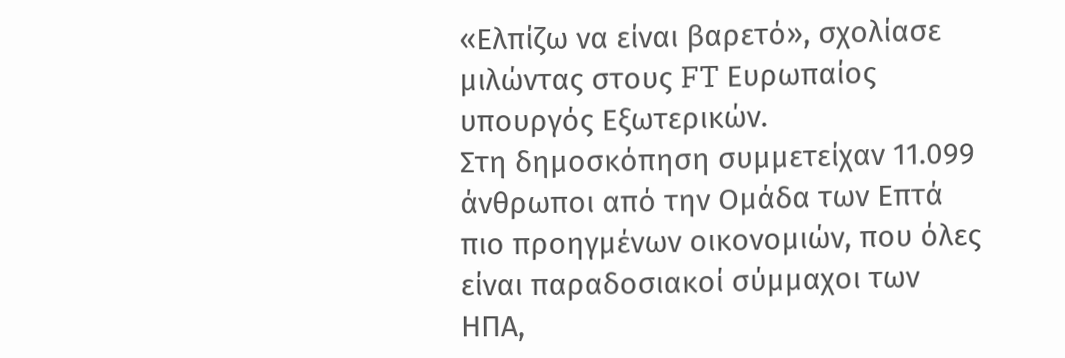«Ελπίζω να είναι βαρετό», σχολίασε μιλώντας στους FT Ευρωπαίος υπουργός Εξωτερικών.
Στη δημοσκόπηση συμμετείχαν 11.099 άνθρωποι από την Ομάδα των Επτά πιο προηγμένων οικονομιών, που όλες είναι παραδοσιακοί σύμμαχοι των ΗΠΑ,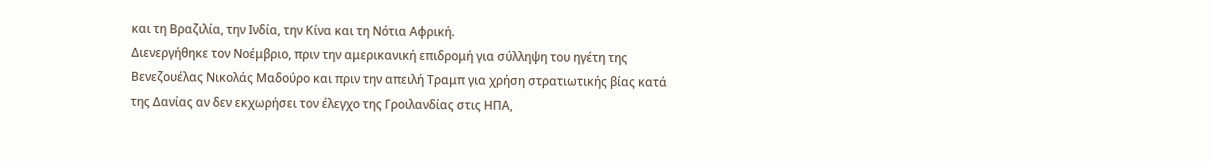και τη Βραζιλία, την Ινδία, την Κίνα και τη Νότια Αφρική.
Διενεργήθηκε τον Νοέμβριο, πριν την αμερικανική επιδρομή για σύλληψη του ηγέτη της Βενεζουέλας Νικολάς Μαδούρο και πριν την απειλή Τραμπ για χρήση στρατιωτικής βίας κατά της Δανίας αν δεν εκχωρήσει τον έλεγχο της Γροιλανδίας στις ΗΠΑ,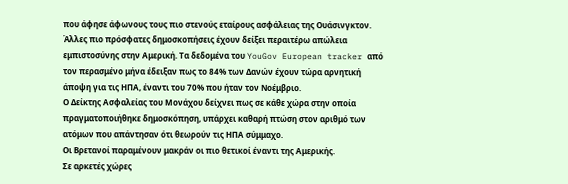που άφησε άφωνους τους πιο στενούς εταίρους ασφάλειας της Ουάσινγκτον.
Άλλες πιο πρόσφατες δημοσκοπήσεις έχουν δείξει περαιτέρω απώλεια εμπιστοσύνης στην Αμερική. Τα δεδομένα του YouGov European tracker από τον περασμένο μήνα έδειξαν πως το 84% των Δανών έχουν τώρα αρνητική άποψη για τις ΗΠΑ, έναντι του 70% που ήταν τον Νοέμβριο.
Ο Δείκτης Ασφαλείας του Μονάχου δείχνει πως σε κάθε χώρα στην οποία πραγματοποιήθηκε δημοσκόπηση, υπάρχει καθαρή πτώση στον αριθμό των ατόμων που απάντησαν ότι θεωρούν τις ΗΠΑ σύμμαχο.
Οι Βρετανοί παραμένουν μακράν οι πιο θετικοί έναντι της Αμερικής.
Σε αρκετές χώρες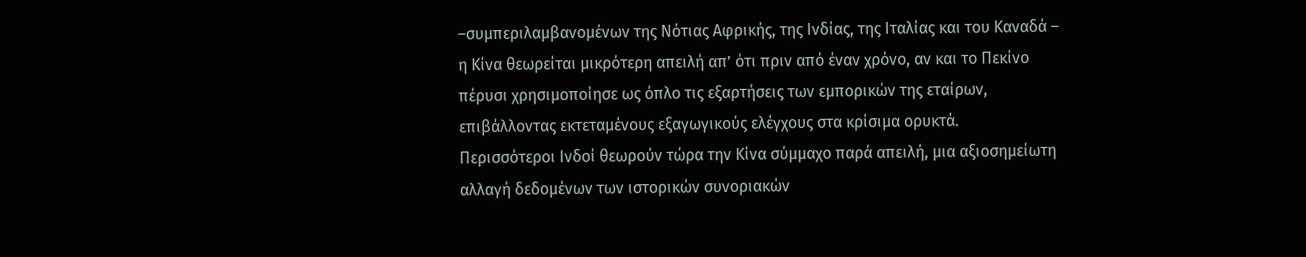–συμπεριλαμβανομένων της Νότιας Αφρικής, της Ινδίας, της Ιταλίας και του Καναδά – η Κίνα θεωρείται μικρότερη απειλή απ’ ότι πριν από έναν χρόνο, αν και το Πεκίνο πέρυσι χρησιμοποίησε ως όπλο τις εξαρτήσεις των εμπορικών της εταίρων, επιβάλλοντας εκτεταμένους εξαγωγικούς ελέγχους στα κρίσιμα ορυκτά.
Περισσότεροι Ινδοί θεωρούν τώρα την Κίνα σύμμαχο παρά απειλή, μια αξιοσημείωτη αλλαγή δεδομένων των ιστορικών συνοριακών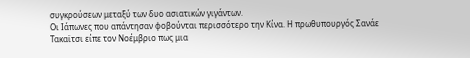συγκρούσεων μεταξύ των δυο ασιατικών γιγάντων.
Οι Ιάπωνες που απάντησαν φοβούνται περισσότερο την Κίνα. Η πρωθυπουργός Σανάε Τακαϊτσι είπε τον Νοέμβριο πως μια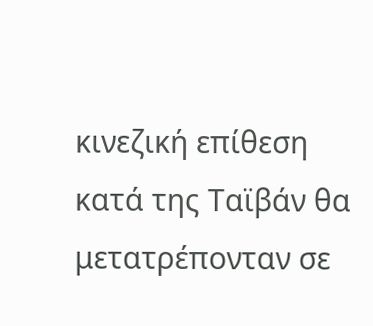κινεζική επίθεση κατά της Ταϊβάν θα μετατρέπονταν σε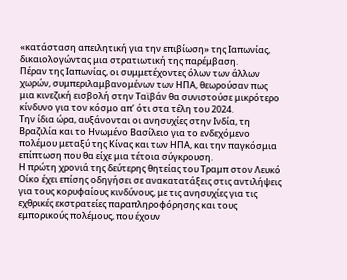«κατάσταση απειλητική για την επιβίωση» της Ιαπωνίας, δικαιολογώντας μια στρατιωτική της παρέμβαση.
Πέραν της Ιαπωνίας, οι συμμετέχοντες όλων των άλλων χωρών, συμπεριλαμβανομένων των ΗΠΑ, θεωρούσαν πως μια κινεζική εισβολή στην Ταϊβάν θα συνιστούσε μικρότερο κίνδυνο για τον κόσμο απ’ ότι στα τέλη του 2024.
Την ίδια ώρα, αυξάνονται οι ανησυχίες στην Ινδία, τη Βραζιλία και το Ηνωμένο Βασίλειο για το ενδεχόμενο πολέμου μεταξύ της Κίνας και των ΗΠΑ, και την παγκόσμια επίπτωση που θα είχε μια τέτοια σύγκρουση.
Η πρώτη χρονιά της δεύτερης θητείας του Τραμπ στον Λευκό Οίκο έχει επίσης οδηγήσει σε ανακατατάξεις στις αντιλήψεις για τους κορυφαίους κινδύνους, με τις ανησυχίες για τις εχθρικές εκστρατείες παραπληροφόρησης και τους εμπορικούς πολέμους, που έχουν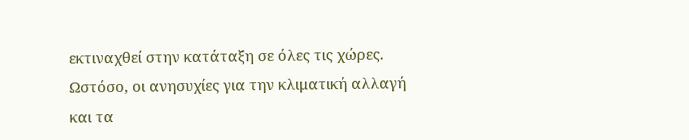εκτιναχθεί στην κατάταξη σε όλες τις χώρες.
Ωστόσο, οι ανησυχίες για την κλιματική αλλαγή και τα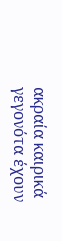ακραία καιρικά γεγονότα έχουν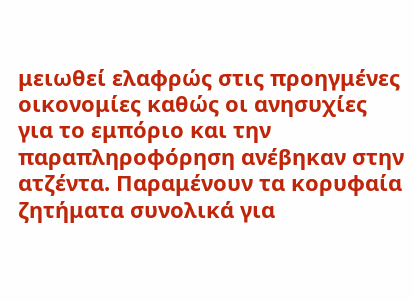μειωθεί ελαφρώς στις προηγμένες οικονομίες καθώς οι ανησυχίες για το εμπόριο και την παραπληροφόρηση ανέβηκαν στην ατζέντα. Παραμένουν τα κορυφαία ζητήματα συνολικά για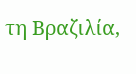τη Βραζιλία,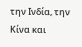την Ινδία, την Κίνα και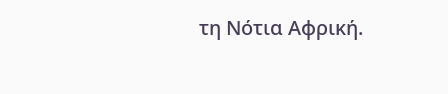τη Νότια Αφρική.